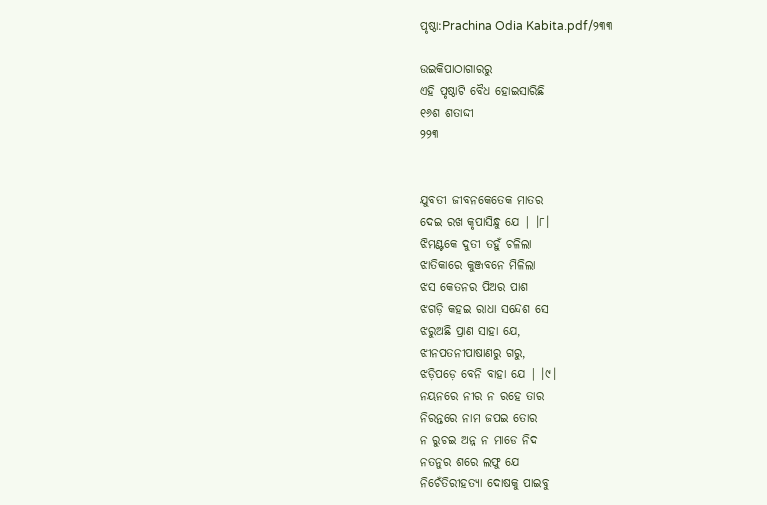ପୃଷ୍ଠା:Prachina Odia Kabita.pdf/୨୩୩

ଉଇକିପାଠାଗାର‌ରୁ
ଏହି ପୃଷ୍ଠାଟି ବୈଧ ହୋଇସାରିଛି
୧୬ଶ ଶତାଦ୍ଦୀ
୨୨୩


ଯୁବତୀ ଜୀବନକେତେକ ମାତର
ଦେଇ ରଖ କୃପାସିନ୍ଧୁ ଯେ | ।୮।
ଝିମଣ୍ଟକେ ଦୁତୀ ତହୁଁ ଚଳିଲା
ଝାତିକାରେ କୁଞ୍ଜବନେ ମିଳିଲା
ଝସ କେତନର ପିଅର ପାଶ
ଝଗଡ଼ି କହଇ ରାଧା ସନ୍ଦେଶ ସେ
ଝରୁଅଛି ପ୍ରାଣ ସାହା ଯେ,
ଝୀନପତନୀପାଷାଣରୁ ଗରୁ,
ଝଡ଼ିପଡ଼େ ବେନି ବାହା ଯେ | ।୯।
ନୟନରେ ନୀର ନ ରହେ ତାର
ନିରନ୍ତରେ ନାମ ଜପଇ ତୋର
ନ ରୁଚଇ ଅନ୍ନ ନ ମାଡେ ନିଦ
ନତନୁର ଶରେ ଲଫୁ ଯେ
ନିଚେଁତିରୀହତ୍ୟା ଦୋଷକୁ ପାଇବୁ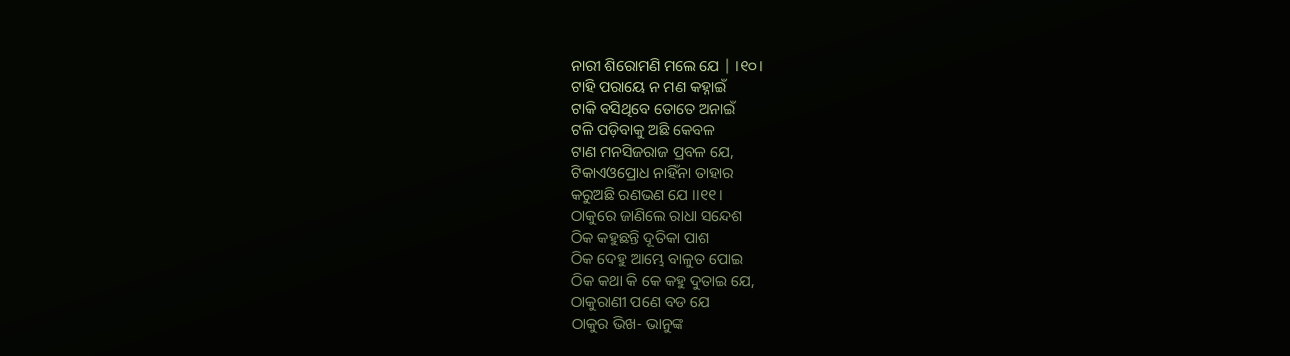ନାରୀ ଶିରୋମଣି ମଲେ ଯେ | ।୧୦।
ଟାହି ପରାୟେ ନ ମଣ କହ୍ନାଇଁ
ଟାକି ବସିଥିବେ ତୋତେ ଅନାଇଁ
ଟଳି ପଡ଼ିବାକୁ ଅଛି କେବଳ
ଟାଣ ମନସିଜରାଜ ପ୍ରବଳ ଯେ,
ଟିକାଏଓପ୍ରୋଧ ନାହିଁନା ତାହାର
କରୁଅଛି ରଣଭଣ ଯେ ।।୧୧।
ଠାକୁରେ ଜାଣିଲେ ରାଧା ସନ୍ଦେଶ
ଠିକ କହୁଛନ୍ତି ଦୂତିକା ପାଶ
ଠିକ ଦେହୁ ଆମ୍ଭେ ବାଳୁତ ପୋଇ
ଠିକ କଥା କି କେ କହୁ ଦୁତାଇ ଯେ,
ଠାକୁରାଣୀ ପଣେ ବଡ ଯେ
ଠାକୁର ଭିଖ- ଭାନୁଙ୍କ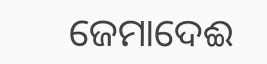ଜେମାଦେଈ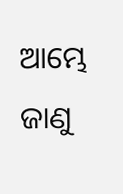ଆମ୍ଭେ ଜାଣୁ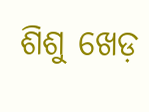ଶିଶୁ ଖେଡ଼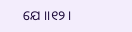ଯେ ।।୧୨।